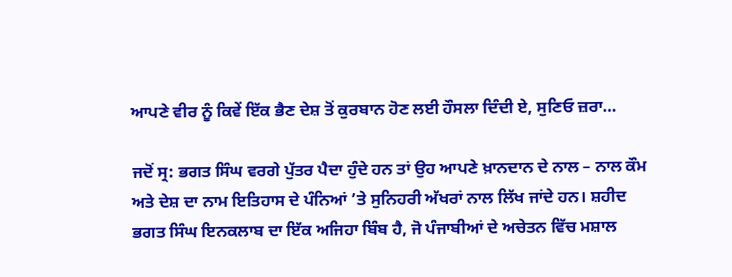ਆਪਣੇ ਵੀਰ ਨੂੰ ਕਿਵੇਂ ਇੱਕ ਭੈਣ ਦੇਸ਼ ਤੋਂ ਕੁਰਬਾਨ ਹੋਣ ਲਈ ਹੌਸਲਾ ਦਿੰਦੀ ਏ, ਸੁਣਿਓ ਜ਼ਰਾ…

ਜਦੋਂ ਸ੍ਰ: ਭਗਤ ਸਿੰਘ ਵਰਗੇ ਪੁੱਤਰ ਪੈਦਾ ਹੁੰਦੇ ਹਨ ਤਾਂ ਉਹ ਆਪਣੇ ਖ਼ਾਨਦਾਨ ਦੇ ਨਾਲ – ਨਾਲ ਕੌਮ ਅਤੇ ਦੇਸ਼ ਦਾ ਨਾਮ ਇਤਿਹਾਸ ਦੇ ਪੰਨਿਆਂ ’ਤੇ ਸੁਨਿਹਰੀ ਅੱਖਰਾਂ ਨਾਲ ਲਿੱਖ ਜਾਂਦੇ ਹਨ। ਸ਼ਹੀਦ ਭਗਤ ਸਿੰਘ ਇਨਕਲਾਬ ਦਾ ਇੱਕ ਅਜਿਹਾ ਬਿੰਬ ਹੈ, ਜੋ ਪੰਜਾਬੀਆਂ ਦੇ ਅਚੇਤਨ ਵਿੱਚ ਮਸ਼ਾਲ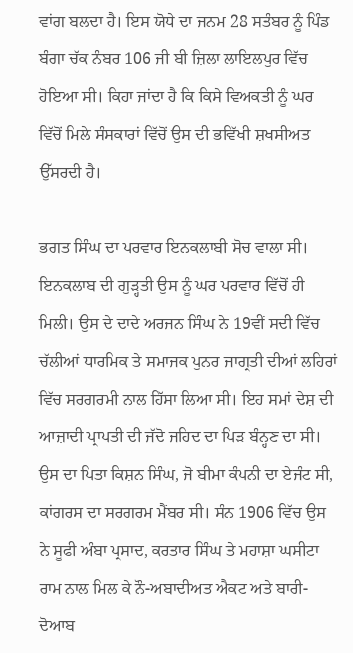ਵਾਂਗ ਬਲਦਾ ਹੈ। ਇਸ ਯੋਧੇ ਦਾ ਜਨਮ 28 ਸਤੰਬਰ ਨੂੰ ਪਿੰਡ ਬੰਗਾ ਚੱਕ ਨੰਬਰ 106 ਜੀ ਬੀ ਜ਼ਿਲਾ ਲਾਇਲਪੁਰ ਵਿੱਚ ਹੋਇਆ ਸੀ। ਕਿਹਾ ਜਾਂਦਾ ਹੈ ਕਿ ਕਿਸੇ ਵਿਅਕਤੀ ਨੂੰ ਘਰ ਵਿੱਚੋਂ ਮਿਲੇ ਸੰਸਕਾਰਾਂ ਵਿੱਚੋਂ ਉਸ ਦੀ ਭਵਿੱਖੀ ਸ਼ਖਸੀਅਤ ਉੱਸਰਦੀ ਹੈ।

ਭਗਤ ਸਿੰਘ ਦਾ ਪਰਵਾਰ ਇਨਕਲਾਬੀ ਸੋਚ ਵਾਲਾ ਸੀ। ਇਨਕਲਾਬ ਦੀ ਗੁੜ੍ਹਤੀ ਉਸ ਨੂੰ ਘਰ ਪਰਵਾਰ ਵਿੱਚੋਂ ਹੀ ਮਿਲੀ। ਉਸ ਦੇ ਦਾਦੇ ਅਰਜਨ ਸਿੰਘ ਨੇ 19ਵੀਂ ਸਦੀ ਵਿੱਚ ਚੱਲੀਆਂ ਧਾਰਮਿਕ ਤੇ ਸਮਾਜਕ ਪੁਨਰ ਜਾਗ੍ਰਤੀ ਦੀਆਂ ਲਹਿਰਾਂ ਵਿੱਚ ਸਰਗਰਮੀ ਨਾਲ ਹਿੱਸਾ ਲਿਆ ਸੀ। ਇਹ ਸਮਾਂ ਦੇਸ਼ ਦੀ ਆਜ਼ਾਦੀ ਪ੍ਰਾਪਤੀ ਦੀ ਜੱਦੋ ਜਹਿਦ ਦਾ ਪਿੜ ਬੰਨ੍ਹਣ ਦਾ ਸੀ। ਉਸ ਦਾ ਪਿਤਾ ਕਿਸ਼ਨ ਸਿੰਘ, ਜੋ ਬੀਮਾ ਕੰਪਨੀ ਦਾ ਏਜੰਟ ਸੀ, ਕਾਂਗਰਸ ਦਾ ਸਰਗਰਮ ਮੈਂਬਰ ਸੀ। ਸੰਨ 1906 ਵਿੱਚ ਉਸ ਨੇ ਸੂਫੀ ਅੰਬਾ ਪ੍ਰਸਾਦ, ਕਰਤਾਰ ਸਿੰਘ ਤੇ ਮਹਾਸ਼ਾ ਘਸੀਟਾ ਰਾਮ ਨਾਲ ਮਿਲ ਕੇ ਨੌ-ਅਬਾਦੀਅਤ ਐਕਟ ਅਤੇ ਬਾਰੀ-ਦੋਆਬ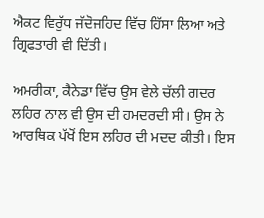ਐਕਟ ਵਿਰੁੱਧ ਜੱਦੋਜਹਿਦ ਵਿੱਚ ਹਿੱਸਾ ਲਿਆ ਅਤੇ ਗ੍ਰਿਫਤਾਰੀ ਵੀ ਦਿੱਤੀ।

ਅਮਰੀਕਾ, ਕੈਨੇਡਾ ਵਿੱਚ ਉਸ ਵੇਲੇ ਚੱਲੀ ਗਦਰ ਲਹਿਰ ਨਾਲ ਵੀ ਉਸ ਦੀ ਹਮਦਰਦੀ ਸੀ। ਉਸ ਨੇ ਆਰਥਿਕ ਪੱਖੋਂ ਇਸ ਲਹਿਰ ਦੀ ਮਦਦ ਕੀਤੀ। ਇਸ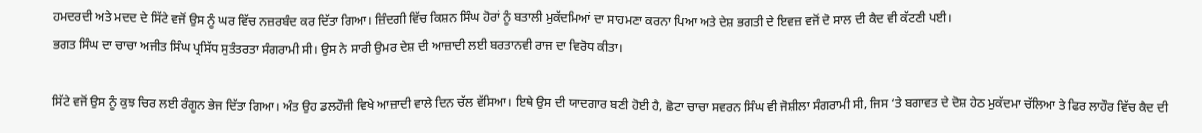ਹਮਦਰਦੀ ਅਤੇ ਮਦਦ ਦੇ ਸਿੱਟੇ ਵਜੋਂ ਉਸ ਨੂੰ ਘਰ ਵਿੱਚ ਨਜ਼ਰਬੰਦ ਕਰ ਦਿੱਤਾ ਗਿਆ। ਜ਼ਿੰਦਗੀ ਵਿੱਚ ਕਿਸ਼ਨ ਸਿੰਘ ਹੋਰਾਂ ਨੂੰ ਬਤਾਲੀ ਮੁਕੱਦਮਿਆਂ ਦਾ ਸਾਹਮਣਾ ਕਰਨਾ ਪਿਆ ਅਤੇ ਦੇਸ਼ ਭਗਤੀ ਦੇ ਇਵਜ਼ ਵਜੋਂ ਦੋ ਸਾਲ ਦੀ ਕੈਦ ਵੀ ਕੱਟਣੀ ਪਈ।
ਭਗਤ ਸਿੰਘ ਦਾ ਚਾਚਾ ਅਜੀਤ ਸਿੰਘ ਪ੍ਰਸਿੱਧ ਸੁਤੰਤਰਤਾ ਸੰਗਰਾਮੀ ਸੀ। ਉਸ ਨੇ ਸਾਰੀ ਉਮਰ ਦੇਸ਼ ਦੀ ਆਜ਼ਾਦੀ ਲਈ ਬਰਤਾਨਵੀ ਰਾਜ ਦਾ ਵਿਰੋਧ ਕੀਤਾ।

ਸਿੱਟੇ ਵਜੋਂ ਉਸ ਨੂੰ ਕੁਝ ਚਿਰ ਲਈ ਰੰਗੂਨ ਭੇਜ ਦਿੱਤਾ ਗਿਆ। ਅੰਤ ਉਹ ਡਲਹੌਜੀ ਵਿਖੇ ਆਜ਼ਾਦੀ ਵਾਲੇ ਦਿਨ ਚੱਲ ਵੱਸਿਆ। ਇਥੇ ਉਸ ਦੀ ਯਾਦਗਾਰ ਬਣੀ ਹੋਈ ਹੈ, ਛੋਟਾ ਚਾਚਾ ਸਵਰਨ ਸਿੰਘ ਵੀ ਜੋਸ਼ੀਲਾ ਸੰਗਰਾਮੀ ਸੀ, ਜਿਸ ‘ਤੇ ਬਗਾਵਤ ਦੇ ਦੋਸ਼ ਹੇਠ ਮੁਕੱਦਮਾ ਚੱਲਿਆ ਤੇ ਫਿਰ ਲਾਹੌਰ ਵਿੱਚ ਕੈਦ ਦੀ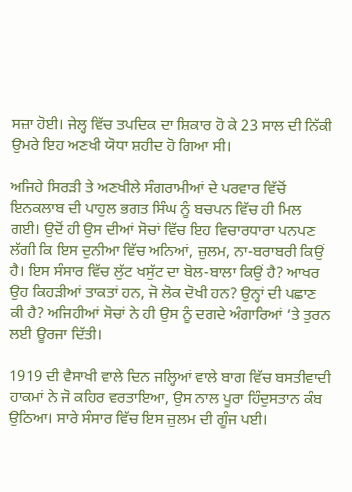ਸਜ਼ਾ ਹੋਈ। ਜੇਲ੍ਹ ਵਿੱਚ ਤਪਦਿਕ ਦਾ ਸ਼ਿਕਾਰ ਹੋ ਕੇ 23 ਸਾਲ ਦੀ ਨਿੱਕੀ ਉਮਰੇ ਇਹ ਅਣਖੀ ਯੋਧਾ ਸ਼ਹੀਦ ਹੋ ਗਿਆ ਸੀ।

ਅਜਿਹੇ ਸਿਰੜੀ ਤੇ ਅਣਖੀਲੇ ਸੰਗਰਾਮੀਆਂ ਦੇ ਪਰਵਾਰ ਵਿੱਚੋਂ ਇਨਕਲਾਬ ਦੀ ਪਾਹੁਲ ਭਗਤ ਸਿੰਘ ਨੂੰ ਬਚਪਨ ਵਿੱਚ ਹੀ ਮਿਲ ਗਈ। ਉਦੋਂ ਹੀ ਉਸ ਦੀਆਂ ਸੋਚਾਂ ਵਿੱਚ ਇਹ ਵਿਚਾਰਧਾਰਾ ਪਨਪਣ ਲੱਗੀ ਕਿ ਇਸ ਦੁਨੀਆ ਵਿੱਚ ਅਨਿਆਂ, ਜ਼ੁਲਮ, ਨਾ-ਬਰਾਬਰੀ ਕਿਉਂ ਹੈ। ਇਸ ਸੰਸਾਰ ਵਿੱਚ ਲੁੱਟ ਖਸੁੱਟ ਦਾ ਬੋਲ-ਬਾਲਾ ਕਿਉਂ ਹੈ? ਆਖਰ ਉਹ ਕਿਹੜੀਆਂ ਤਾਕਤਾਂ ਹਨ, ਜੋ ਲੋਕ ਦੋਖੀ ਹਨ? ਉਨ੍ਹਾਂ ਦੀ ਪਛਾਣ ਕੀ ਹੈ? ਅਜਿਹੀਆਂ ਸੋਚਾਂ ਨੇ ਹੀ ਉਸ ਨੂੰ ਦਗਦੇ ਅੰਗਾਰਿਆਂ ‘ਤੇ ਤੁਰਨ ਲਈ ਊਰਜਾ ਦਿੱਤੀ।

1919 ਦੀ ਵੈਸਾਖੀ ਵਾਲੇ ਦਿਨ ਜਲ੍ਹਿਆਂ ਵਾਲੇ ਬਾਗ ਵਿੱਚ ਬਸਤੀਵਾਦੀ ਹਾਕਮਾਂ ਨੇ ਜੋ ਕਹਿਰ ਵਰਤਾਇਆ, ਉਸ ਨਾਲ ਪੂਰਾ ਹਿੰਦੁਸਤਾਨ ਕੰਬ ਉਠਿਆ। ਸਾਰੇ ਸੰਸਾਰ ਵਿੱਚ ਇਸ ਜ਼ੁਲਮ ਦੀ ਗੂੰਜ ਪਈ।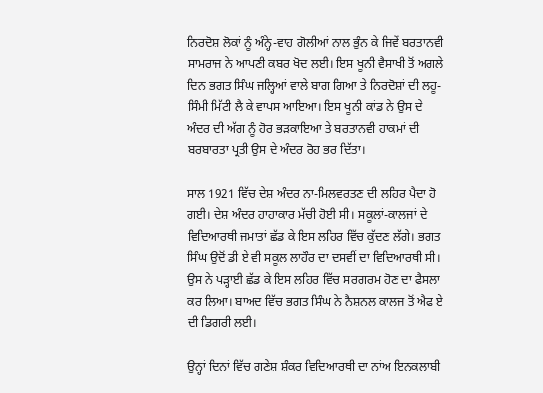ਨਿਰਦੋਸ਼ ਲੋਕਾਂ ਨੂੰ ਅੰਨ੍ਹੇ-ਵਾਹ ਗੋਲੀਆਂ ਨਾਲ ਭੁੰਨ ਕੇ ਜਿਵੇਂ ਬਰਤਾਨਵੀ ਸਾਮਰਾਜ ਨੇ ਆਪਣੀ ਕਬਰ ਖੋਦ ਲਈ। ਇਸ ਖੂਨੀ ਵੈਸਾਖੀ ਤੋਂ ਅਗਲੇ ਦਿਨ ਭਗਤ ਸਿੰਘ ਜਲ੍ਹਿਆਂ ਵਾਲੇ ਬਾਗ ਗਿਆ ਤੇ ਨਿਰਦੋਸ਼ਾਂ ਦੀ ਲਹੂ-ਸਿੰਮੀ ਮਿੱਟੀ ਲੈ ਕੇ ਵਾਪਸ ਆਇਆ। ਇਸ ਖੂਨੀ ਕਾਂਡ ਨੇ ਉਸ ਦੇ ਅੰਦਰ ਦੀ ਅੱਗ ਨੂੰ ਹੋਰ ਭੜਕਾਇਆ ਤੇ ਬਰਤਾਨਵੀ ਹਾਕਮਾਂ ਦੀ ਬਰਬਾਰਤਾ ਪ੍ਰਤੀ ਉਸ ਦੇ ਅੰਦਰ ਰੋਹ ਭਰ ਦਿੱਤਾ।

ਸਾਲ 1921 ਵਿੱਚ ਦੇਸ਼ ਅੰਦਰ ਨਾ-ਮਿਲਵਰਤਣ ਦੀ ਲਹਿਰ ਪੈਦਾ ਹੋ ਗਈ। ਦੇਸ਼ ਅੰਦਰ ਹਾਹਾਕਾਰ ਮੱਚੀ ਹੋਈ ਸੀ। ਸਕੂਲਾਂ-ਕਾਲਜਾਂ ਦੇ ਵਿਦਿਆਰਥੀ ਜਮਾਤਾਂ ਛੱਡ ਕੇ ਇਸ ਲਹਿਰ ਵਿੱਚ ਕੁੱਦਣ ਲੱਗੇ। ਭਗਤ ਸਿੰਘ ਉਦੋਂ ਡੀ ਏ ਵੀ ਸਕੂਲ ਲਾਹੌਰ ਦਾ ਦਸਵੀਂ ਦਾ ਵਿਦਿਆਰਥੀ ਸੀ। ਉਸ ਨੇ ਪੜ੍ਹਾਈ ਛੱਡ ਕੇ ਇਸ ਲਹਿਰ ਵਿੱਚ ਸਰਗਰਮ ਹੋਣ ਦਾ ਫੈਸਲਾ ਕਰ ਲਿਆ। ਬਾਅਦ ਵਿੱਚ ਭਗਤ ਸਿੰਘ ਨੇ ਨੈਸ਼ਨਲ ਕਾਲਜ ਤੋਂ ਐਫ ਏ ਦੀ ਡਿਗਰੀ ਲਈ।

ਉਨ੍ਹਾਂ ਦਿਨਾਂ ਵਿੱਚ ਗਣੇਸ਼ ਸ਼ੰਕਰ ਵਿਦਿਆਰਥੀ ਦਾ ਨਾਂਅ ਇਨਕਲਾਬੀ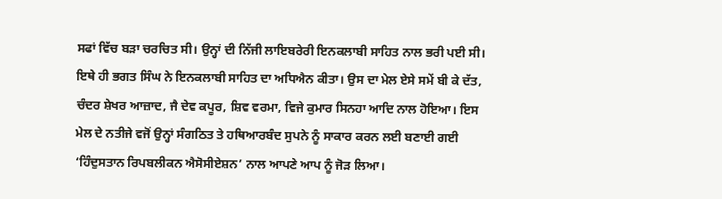ਸਫਾਂ ਵਿੱਚ ਬੜਾ ਚਰਚਿਤ ਸੀ। ਉਨ੍ਹਾਂ ਦੀ ਨਿੱਜੀ ਲਾਇਬਰੇਰੀ ਇਨਕਲਾਬੀ ਸਾਹਿਤ ਨਾਲ ਭਰੀ ਪਈ ਸੀ। ਇਥੇ ਹੀ ਭਗਤ ਸਿੰਘ ਨੇ ਇਨਕਲਾਬੀ ਸਾਹਿਤ ਦਾ ਅਧਿਐਨ ਕੀਤਾ। ਉਸ ਦਾ ਮੇਲ ਏਸੇ ਸਮੇਂ ਬੀ ਕੇ ਦੱਤ, ਚੰਦਰ ਸ਼ੇਖਰ ਆਜ਼ਾਦ, ਜੈ ਦੇਵ ਕਪੂਰ, ਸ਼ਿਵ ਵਰਮਾ, ਵਿਜੇ ਕੁਮਾਰ ਸਿਨਹਾ ਆਦਿ ਨਾਲ ਹੋਇਆ। ਇਸ ਮੇਲ ਦੇ ਨਤੀਜੇ ਵਜੋਂ ਉਨ੍ਹਾਂ ਸੰਗਠਿਤ ਤੇ ਹਥਿਆਰਬੰਦ ਸੁਪਨੇ ਨੂੰ ਸਾਕਾਰ ਕਰਨ ਲਈ ਬਣਾਈ ਗਈ ‘ਹਿੰਦੁਸਤਾਨ ਰਿਪਬਲੀਕਨ ਐਸੋਸੀਏਸ਼ਨ’ ਨਾਲ ਆਪਣੇ ਆਪ ਨੂੰ ਜੋੜ ਲਿਆ।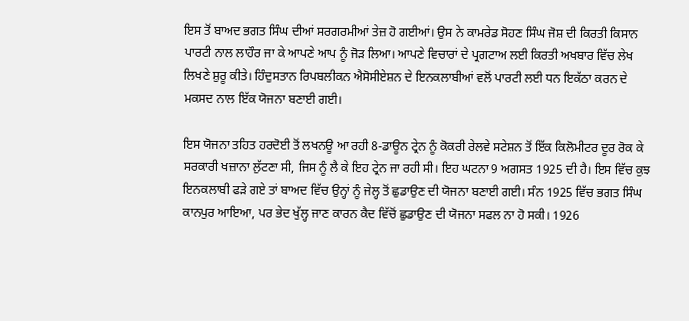ਇਸ ਤੋਂ ਬਾਅਦ ਭਗਤ ਸਿੰਘ ਦੀਆਂ ਸਰਗਰਮੀਆਂ ਤੇਜ਼ ਹੋ ਗਈਆਂ। ਉਸ ਨੇ ਕਾਮਰੇਡ ਸੋਹਣ ਸਿੰਘ ਜੋਸ਼ ਦੀ ਕਿਰਤੀ ਕਿਸਾਨ ਪਾਰਟੀ ਨਾਲ ਲਾਹੌਰ ਜਾ ਕੇ ਆਪਣੇ ਆਪ ਨੂੰ ਜੋੜ ਲਿਆ। ਆਪਣੇ ਵਿਚਾਰਾਂ ਦੇ ਪ੍ਰਗਟਾਅ ਲਈ ਕਿਰਤੀ ਅਖਬਾਰ ਵਿੱਚ ਲੇਖ ਲਿਖਣੇ ਸ਼ੁਰੂ ਕੀਤੇ। ਹਿੰਦੁਸਤਾਨ ਰਿਪਬਲੀਕਨ ਐਸੋਸੀਏਸ਼ਨ ਦੇ ਇਨਕਲਾਬੀਆਂ ਵਲੋਂ ਪਾਰਟੀ ਲਈ ਧਨ ਇਕੱਠਾ ਕਰਨ ਦੇ ਮਕਸਦ ਨਾਲ ਇੱਕ ਯੋਜਨਾ ਬਣਾਈ ਗਈ।

ਇਸ ਯੋਜਨਾ ਤਹਿਤ ਹਰਦੋਈ ਤੋਂ ਲਖਨਊ ਆ ਰਹੀ 8-ਡਾਊਨ ਟ੍ਰੇਨ ਨੂੰ ਕੋਕਰੀ ਰੇਲਵੇ ਸਟੇਸ਼ਨ ਤੋਂ ਇੱਕ ਕਿਲੋਮੀਟਰ ਦੂਰ ਰੋਕ ਕੇ ਸਰਕਾਰੀ ਖਜ਼ਾਨਾ ਲੁੱਟਣਾ ਸੀ, ਜਿਸ ਨੂੰ ਲੈ ਕੇ ਇਹ ਟ੍ਰੇਨ ਜਾ ਰਹੀ ਸੀ। ਇਹ ਘਟਨਾ 9 ਅਗਸਤ 1925 ਦੀ ਹੈ। ਇਸ ਵਿੱਚ ਕੁਝ ਇਨਕਲਾਬੀ ਫੜੇ ਗਏ ਤਾਂ ਬਾਅਦ ਵਿੱਚ ਉਨ੍ਹਾਂ ਨੂੰ ਜੇਲ੍ਹ ਤੋਂ ਛੁਡਾਉਣ ਦੀ ਯੋਜਨਾ ਬਣਾਈ ਗਈ। ਸੰਨ 1925 ਵਿੱਚ ਭਗਤ ਸਿੰਘ ਕਾਨਪੁਰ ਆਇਆ, ਪਰ ਭੇਦ ਖੁੱਲ੍ਹ ਜਾਣ ਕਾਰਨ ਕੈਦ ਵਿੱਚੋਂ ਛੁਡਾਉਣ ਦੀ ਯੋਜਨਾ ਸਫਲ ਨਾ ਹੋ ਸਕੀ। 1926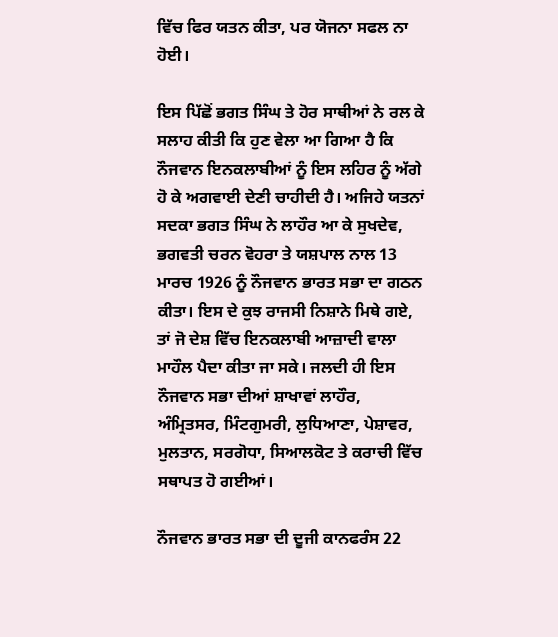ਵਿੱਚ ਫਿਰ ਯਤਨ ਕੀਤਾ, ਪਰ ਯੋਜਨਾ ਸਫਲ ਨਾ ਹੋਈ।

ਇਸ ਪਿੱਛੋਂ ਭਗਤ ਸਿੰਘ ਤੇ ਹੋਰ ਸਾਥੀਆਂ ਨੇ ਰਲ ਕੇ ਸਲਾਹ ਕੀਤੀ ਕਿ ਹੁਣ ਵੇਲਾ ਆ ਗਿਆ ਹੈ ਕਿ ਨੌਜਵਾਨ ਇਨਕਲਾਬੀਆਂ ਨੂੰ ਇਸ ਲਹਿਰ ਨੂੰ ਅੱਗੇ ਹੋ ਕੇ ਅਗਵਾਈ ਦੇਣੀ ਚਾਹੀਦੀ ਹੈ। ਅਜਿਹੇ ਯਤਨਾਂ ਸਦਕਾ ਭਗਤ ਸਿੰਘ ਨੇ ਲਾਹੌਰ ਆ ਕੇ ਸੁਖਦੇਵ, ਭਗਵਤੀ ਚਰਨ ਵੋਹਰਾ ਤੇ ਯਸ਼ਪਾਲ ਨਾਲ 13 ਮਾਰਚ 1926 ਨੂੰ ਨੌਜਵਾਨ ਭਾਰਤ ਸਭਾ ਦਾ ਗਠਨ ਕੀਤਾ। ਇਸ ਦੇ ਕੁਝ ਰਾਜਸੀ ਨਿਸ਼ਾਨੇ ਮਿਥੇ ਗਏ, ਤਾਂ ਜੋ ਦੇਸ਼ ਵਿੱਚ ਇਨਕਲਾਬੀ ਆਜ਼ਾਦੀ ਵਾਲਾ ਮਾਹੌਲ ਪੈਦਾ ਕੀਤਾ ਜਾ ਸਕੇ। ਜਲਦੀ ਹੀ ਇਸ ਨੌਜਵਾਨ ਸਭਾ ਦੀਆਂ ਸ਼ਾਖਾਵਾਂ ਲਾਹੌਰ, ਅੰਮ੍ਰਿਤਸਰ, ਮਿੰਟਗੁਮਰੀ, ਲੁਧਿਆਣਾ, ਪੇਸ਼ਾਵਰ, ਮੁਲਤਾਨ, ਸਰਗੋਧਾ, ਸਿਆਲਕੋਟ ਤੇ ਕਰਾਚੀ ਵਿੱਚ ਸਥਾਪਤ ਹੋ ਗਈਆਂ।

ਨੌਜਵਾਨ ਭਾਰਤ ਸਭਾ ਦੀ ਦੂਜੀ ਕਾਨਫਰੰਸ 22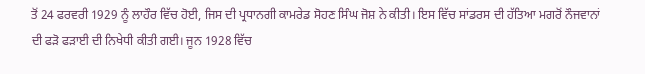ਤੋਂ 24 ਫਰਵਰੀ 1929 ਨੂੰ ਲਾਹੌਰ ਵਿੱਚ ਹੋਈ, ਜਿਸ ਦੀ ਪ੍ਰਧਾਨਗੀ ਕਾਮਰੇਡ ਸੋਹਣ ਸਿੰਘ ਜੋਸ਼ ਨੇ ਕੀਤੀ। ਇਸ ਵਿੱਚ ਸਾਂਡਰਸ ਦੀ ਹੱਤਿਆ ਮਗਰੋਂ ਨੌਜਵਾਨਾਂ ਦੀ ਫੜੋ ਫੜਾਈ ਦੀ ਨਿਖੇਧੀ ਕੀਤੀ ਗਈ। ਜੂਨ 1928 ਵਿੱਚ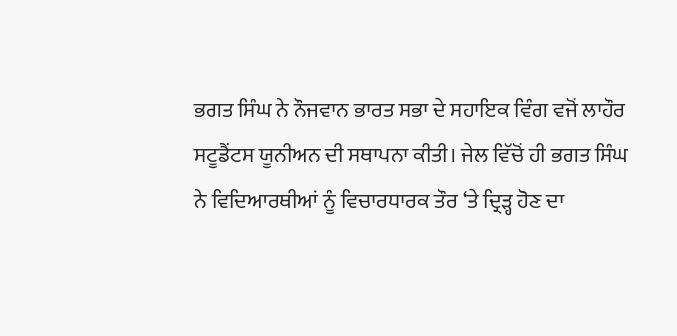ਭਗਤ ਸਿੰਘ ਨੇ ਨੌਜਵਾਨ ਭਾਰਤ ਸਭਾ ਦੇ ਸਹਾਇਕ ਵਿੰਗ ਵਜੋਂ ਲਾਹੌਰ ਸਟੂਡੈਂਟਸ ਯੂਨੀਅਨ ਦੀ ਸਥਾਪਨਾ ਕੀਤੀ। ਜੇਲ ਵਿੱਚੋਂ ਹੀ ਭਗਤ ਸਿੰਘ ਨੇ ਵਿਦਿਆਰਥੀਆਂ ਨੂੰ ਵਿਚਾਰਧਾਰਕ ਤੌਰ ‘ਤੇ ਦ੍ਰਿੜ੍ਹ ਹੋਣ ਦਾ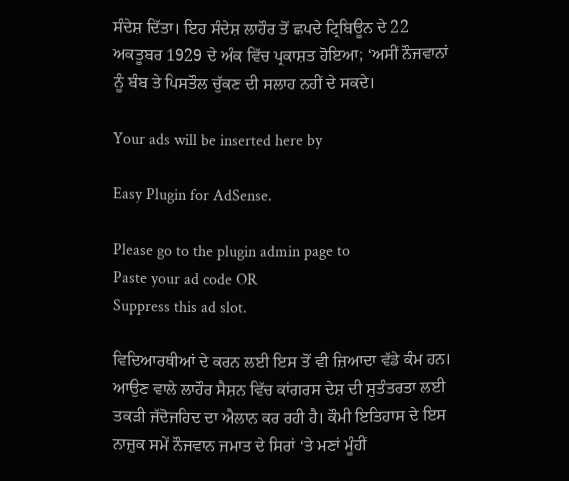ਸੰਦੇਸ਼ ਦਿੱਤਾ। ਇਹ ਸੰਦੇਸ਼ ਲਾਹੌਰ ਤੋਂ ਛਪਦੇ ਟ੍ਰਿਬਿਊਨ ਦੇ 22 ਅਕਤੂਬਰ 1929 ਦੇ ਅੰਕ ਵਿੱਚ ਪ੍ਰਕਾਸ਼ਤ ਹੋਇਆ; ‘ਅਸੀਂ ਨੌਜਵਾਨਾਂ ਨੂੰ ਬੰਬ ਤੇ ਪਿਸਤੌਲ ਚੁੱਕਣ ਦੀ ਸਲਾਹ ਨਹੀਂ ਦੇ ਸਕਦੇ।

Your ads will be inserted here by

Easy Plugin for AdSense.

Please go to the plugin admin page to
Paste your ad code OR
Suppress this ad slot.

ਵਿਦਿਆਰਥੀਆਂ ਦੇ ਕਰਨ ਲਈ ਇਸ ਤੋਂ ਵੀ ਜ਼ਿਆਦਾ ਵੱਡੇ ਕੰਮ ਹਨ। ਆਉਣ ਵਾਲੇ ਲਾਹੌਰ ਸੈਸ਼ਨ ਵਿੱਚ ਕਾਂਗਰਸ ਦੇਸ਼ ਦੀ ਸੁਤੰਤਰਤਾ ਲਈ ਤਕੜੀ ਜੱਦੋਜਹਿਦ ਦਾ ਐਲਾਨ ਕਰ ਰਹੀ ਹੈ। ਕੌਮੀ ਇਤਿਹਾਸ ਦੇ ਇਸ ਨਾਜ਼ੁਕ ਸਮੇਂ ਨੌਜਵਾਨ ਜਮਾਤ ਦੇ ਸਿਰਾਂ ‘ਤੇ ਮਣਾਂ ਮੂੰਹੀਂ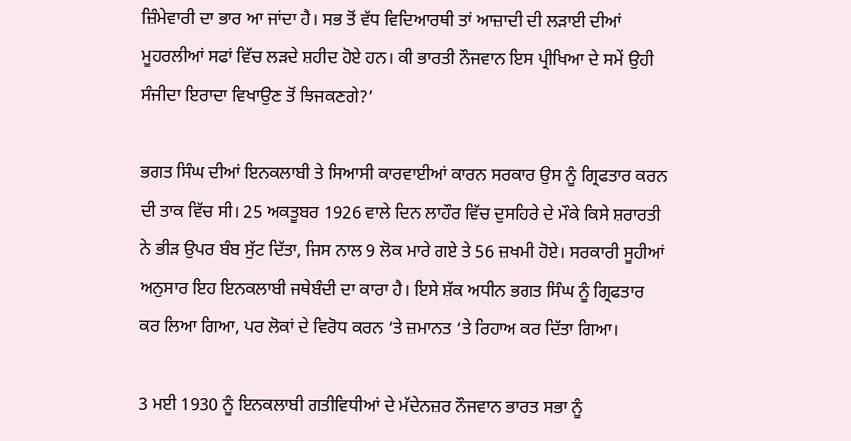ਜ਼ਿੰਮੇਵਾਰੀ ਦਾ ਭਾਰ ਆ ਜਾਂਦਾ ਹੈ। ਸਭ ਤੋਂ ਵੱਧ ਵਿਦਿਆਰਥੀ ਤਾਂ ਆਜ਼ਾਦੀ ਦੀ ਲੜਾਈ ਦੀਆਂ ਮੂਹਰਲੀਆਂ ਸਫਾਂ ਵਿੱਚ ਲੜਦੇ ਸ਼ਹੀਦ ਹੋਏ ਹਨ। ਕੀ ਭਾਰਤੀ ਨੌਜਵਾਨ ਇਸ ਪ੍ਰੀਖਿਆ ਦੇ ਸਮੇਂ ਉਹੀ ਸੰਜੀਦਾ ਇਰਾਦਾ ਵਿਖਾਉਣ ਤੋਂ ਝਿਜਕਣਗੇ?’

ਭਗਤ ਸਿੰਘ ਦੀਆਂ ਇਨਕਲਾਬੀ ਤੇ ਸਿਆਸੀ ਕਾਰਵਾਈਆਂ ਕਾਰਨ ਸਰਕਾਰ ਉਸ ਨੂੰ ਗ੍ਰਿਫਤਾਰ ਕਰਨ ਦੀ ਤਾਕ ਵਿੱਚ ਸੀ। 25 ਅਕਤੂਬਰ 1926 ਵਾਲੇ ਦਿਨ ਲਾਹੌਰ ਵਿੱਚ ਦੁਸਹਿਰੇ ਦੇ ਮੌਕੇ ਕਿਸੇ ਸ਼ਰਾਰਤੀ ਨੇ ਭੀੜ ਉਪਰ ਬੰਬ ਸੁੱਟ ਦਿੱਤਾ, ਜਿਸ ਨਾਲ 9 ਲੋਕ ਮਾਰੇ ਗਏ ਤੇ 56 ਜ਼ਖਮੀ ਹੋਏ। ਸਰਕਾਰੀ ਸੂਹੀਆਂ ਅਨੁਸਾਰ ਇਹ ਇਨਕਲਾਬੀ ਜਥੇਬੰਦੀ ਦਾ ਕਾਰਾ ਹੈ। ਇਸੇ ਸ਼ੱਕ ਅਧੀਨ ਭਗਤ ਸਿੰਘ ਨੂੰ ਗ੍ਰਿਫਤਾਰ ਕਰ ਲਿਆ ਗਿਆ, ਪਰ ਲੋਕਾਂ ਦੇ ਵਿਰੋਧ ਕਰਨ ‘ਤੇ ਜ਼ਮਾਨਤ ‘ਤੇ ਰਿਹਾਅ ਕਰ ਦਿੱਤਾ ਗਿਆ।

3 ਮਈ 1930 ਨੂੰ ਇਨਕਲਾਬੀ ਗਤੀਵਿਧੀਆਂ ਦੇ ਮੱਦੇਨਜ਼ਰ ਨੌਜਵਾਨ ਭਾਰਤ ਸਭਾ ਨੂੰ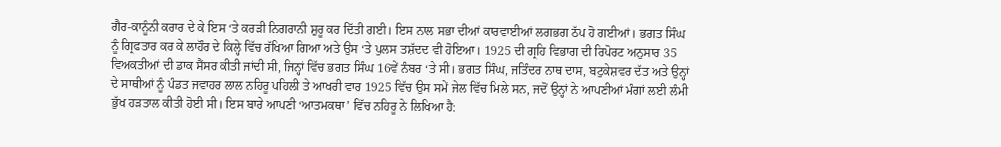ਗੈਰ-ਕਾਨੂੰਨੀ ਕਰਾਰ ਦੇ ਕੇ ਇਸ ‘ਤੇ ਕਰੜੀ ਨਿਗਰਾਨੀ ਸ਼ੁਰੂ ਕਰ ਦਿੱਤੀ ਗਈ। ਇਸ ਨਾਲ ਸਭਾ ਦੀਆਂ ਕਾਰਵਾਈਆਂ ਲਗਭਗ ਠੱਪ ਹੋ ਗਈਆਂ। ਭਗਤ ਸਿੰਘ ਨੂੰ ਗ੍ਰਿਫਤਾਰ ਕਰ ਕੇ ਲਾਹੌਰ ਦੇ ਕਿਲ੍ਹੇ ਵਿੱਚ ਰੱਖਿਆ ਗਿਆ ਅਤੇ ਉਸ ‘ਤੇ ਪੁਲਸ ਤਸ਼ੱਦਦ ਵੀ ਹੋਇਆ। 1925 ਦੀ ਗ੍ਰਹਿ ਵਿਭਾਗ ਦੀ ਰਿਪੋਰਟ ਅਨੁਸਾਰ 35 ਵਿਅਕਤੀਆਂ ਦੀ ਡਾਕ ਸੈਂਸਰ ਕੀਤੀ ਜਾਂਦੀ ਸੀ, ਜਿਨ੍ਹਾਂ ਵਿੱਚ ਭਗਤ ਸਿੰਘ 16ਵੇਂ ਨੰਬਰ ‘ਤੇ ਸੀ। ਭਗਤ ਸਿੰਘ, ਜਤਿੰਦਰ ਨਾਥ ਦਾਸ, ਬਟੁਕੇਸ਼ਵਰ ਦੱਤ ਅਤੇ ਉਨ੍ਹਾਂ ਦੇ ਸਾਥੀਆਂ ਨੂੰ ਪੰਡਤ ਜਵਾਹਰ ਲਾਲ ਨਹਿਰੂ ਪਹਿਲੀ ਤੇ ਆਖਰੀ ਵਾਰ 1925 ਵਿੱਚ ਉਸ ਸਮੇਂ ਜੇਲ ਵਿੱਚ ਮਿਲੇ ਸਨ, ਜਦੋਂ ਉਨ੍ਹਾਂ ਨੇ ਆਪਣੀਆਂ ਮੰਗਾਂ ਲਈ ਲੰਮੀ ਭੁੱਖ ਹੜਤਾਲ ਕੀਤੀ ਹੋਈ ਸੀ। ਇਸ ਬਾਰੇ ਆਪਣੀ ‘ਆਤਮਕਥਾ’ ਵਿੱਚ ਨਹਿਰੂ ਨੇ ਲਿਖਿਆ ਹੈ: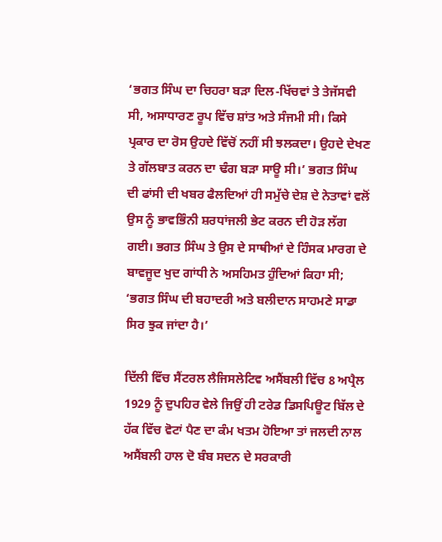‘ਭਗਤ ਸਿੰਘ ਦਾ ਚਿਹਰਾ ਬੜਾ ਦਿਲ-ਖਿੱਚਵਾਂ ਤੇ ਤੇਜੱਸਵੀ ਸੀ, ਅਸਾਧਾਰਣ ਰੂਪ ਵਿੱਚ ਸ਼ਾਂਤ ਅਤੇ ਸੰਜਮੀ ਸੀ। ਕਿਸੇ ਪ੍ਰਕਾਰ ਦਾ ਰੋਸ ਉਹਦੇ ਵਿੱਚੋਂ ਨਹੀਂ ਸੀ ਝਲਕਦਾ। ਉਹਦੇ ਦੇਖਣ ਤੇ ਗੱਲਬਾਤ ਕਰਨ ਦਾ ਢੰਗ ਬੜਾ ਸਾਊ ਸੀ।’ ਭਗਤ ਸਿੰਘ ਦੀ ਫਾਂਸੀ ਦੀ ਖਬਰ ਫੈਲਦਿਆਂ ਹੀ ਸਮੁੱਚੇ ਦੇਸ਼ ਦੇ ਨੇਤਾਵਾਂ ਵਲੋਂ ਉਸ ਨੂੰ ਭਾਵਭਿੰਨੀ ਸ਼ਰਧਾਂਜਲੀ ਭੇਟ ਕਰਨ ਦੀ ਹੋੜ ਲੱਗ ਗਈ। ਭਗਤ ਸਿੰਘ ਤੇ ਉਸ ਦੇ ਸਾਥੀਆਂ ਦੇ ਹਿੰਸਕ ਮਾਰਗ ਦੇ ਬਾਵਜੂਦ ਖੁਦ ਗਾਂਧੀ ਨੇ ਅਸਹਿਮਤ ਹੁੰਦਿਆਂ ਕਿਹਾ ਸੀ; ‘ਭਗਤ ਸਿੰਘ ਦੀ ਬਹਾਦਰੀ ਅਤੇ ਬਲੀਦਾਨ ਸਾਹਮਣੇ ਸਾਡਾ ਸਿਰ ਝੁਕ ਜਾਂਦਾ ਹੈ।’

ਦਿੱਲੀ ਵਿੱਚ ਸੈਂਟਰਲ ਲੈਜਿਸਲੇਟਿਵ ਅਸੈਂਬਲੀ ਵਿੱਚ 8 ਅਪ੍ਰੈਲ 1929 ਨੂੰ ਦੁਪਹਿਰ ਵੇਲੇ ਜਿਉਂ ਹੀ ਟਰੇਡ ਡਿਸਪਿਊਟ ਬਿੱਲ ਦੇ ਹੱਕ ਵਿੱਚ ਵੋਟਾਂ ਪੈਣ ਦਾ ਕੰਮ ਖਤਮ ਹੋਇਆ ਤਾਂ ਜਲਦੀ ਨਾਲ ਅਸੈਂਬਲੀ ਹਾਲ ਦੋ ਬੰਬ ਸਦਨ ਦੇ ਸਰਕਾਰੀ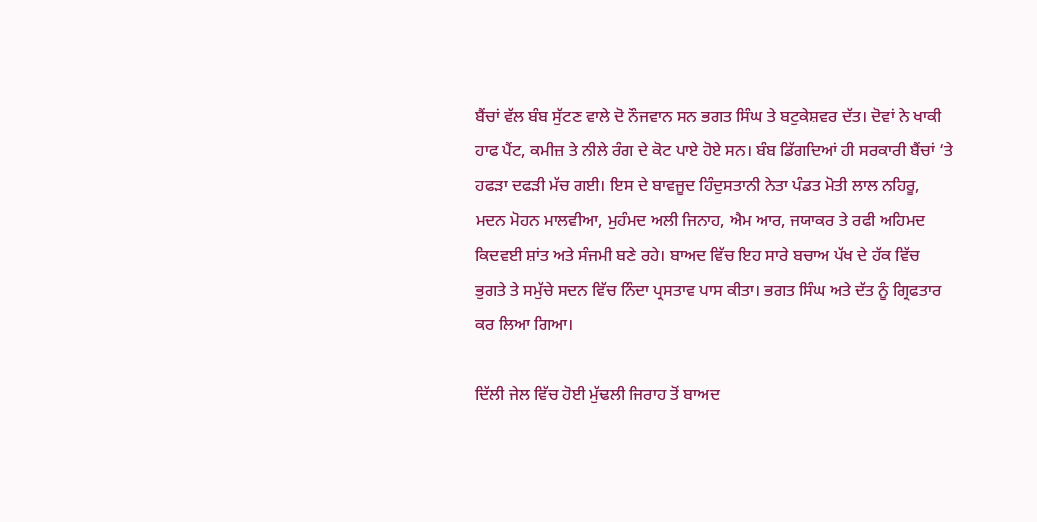ਬੈਂਚਾਂ ਵੱਲ ਬੰਬ ਸੁੱਟਣ ਵਾਲੇ ਦੋ ਨੌਜਵਾਨ ਸਨ ਭਗਤ ਸਿੰਘ ਤੇ ਬਟੁਕੇਸ਼ਵਰ ਦੱਤ। ਦੋਵਾਂ ਨੇ ਖਾਕੀ ਹਾਫ ਪੈਂਟ, ਕਮੀਜ਼ ਤੇ ਨੀਲੇ ਰੰਗ ਦੇ ਕੋਟ ਪਾਏ ਹੋਏ ਸਨ। ਬੰਬ ਡਿੱਗਦਿਆਂ ਹੀ ਸਰਕਾਰੀ ਬੈਂਚਾਂ ‘ਤੇ ਹਫੜਾ ਦਫੜੀ ਮੱਚ ਗਈ। ਇਸ ਦੇ ਬਾਵਜੂਦ ਹਿੰਦੁਸਤਾਨੀ ਨੇਤਾ ਪੰਡਤ ਮੋਤੀ ਲਾਲ ਨਹਿਰੂ, ਮਦਨ ਮੋਹਨ ਮਾਲਵੀਆ, ਮੁਹੰਮਦ ਅਲੀ ਜਿਨਾਹ, ਐਮ ਆਰ, ਜਯਾਕਰ ਤੇ ਰਫੀ ਅਹਿਮਦ ਕਿਦਵਈ ਸ਼ਾਂਤ ਅਤੇ ਸੰਜਮੀ ਬਣੇ ਰਹੇ। ਬਾਅਦ ਵਿੱਚ ਇਹ ਸਾਰੇ ਬਚਾਅ ਪੱਖ ਦੇ ਹੱਕ ਵਿੱਚ ਭੁਗਤੇ ਤੇ ਸਮੁੱਚੇ ਸਦਨ ਵਿੱਚ ਨਿੰਦਾ ਪ੍ਰਸਤਾਵ ਪਾਸ ਕੀਤਾ। ਭਗਤ ਸਿੰਘ ਅਤੇ ਦੱਤ ਨੂੰ ਗ੍ਰਿਫਤਾਰ ਕਰ ਲਿਆ ਗਿਆ।

ਦਿੱਲੀ ਜੇਲ ਵਿੱਚ ਹੋਈ ਮੁੱਢਲੀ ਜਿਰਾਹ ਤੋਂ ਬਾਅਦ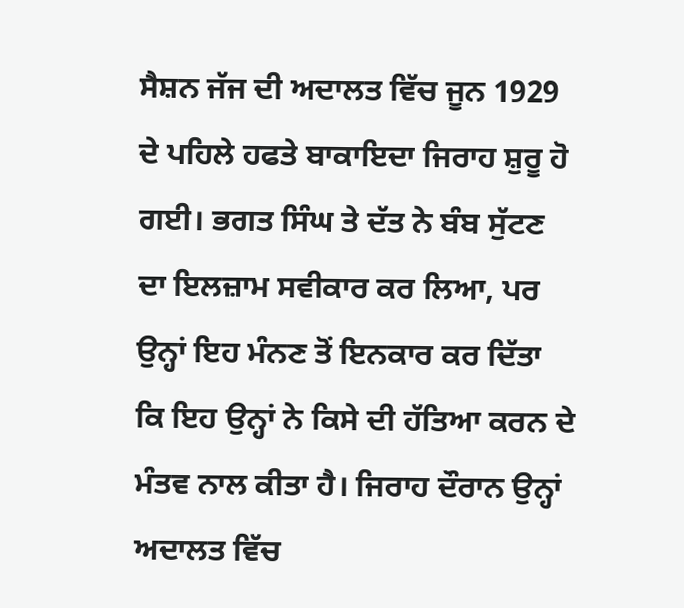ਸੈਸ਼ਨ ਜੱਜ ਦੀ ਅਦਾਲਤ ਵਿੱਚ ਜੂਨ 1929 ਦੇ ਪਹਿਲੇ ਹਫਤੇ ਬਾਕਾਇਦਾ ਜਿਰਾਹ ਸ਼ੁਰੂ ਹੋ ਗਈ। ਭਗਤ ਸਿੰਘ ਤੇ ਦੱਤ ਨੇ ਬੰਬ ਸੁੱਟਣ ਦਾ ਇਲਜ਼ਾਮ ਸਵੀਕਾਰ ਕਰ ਲਿਆ, ਪਰ ਉਨ੍ਹਾਂ ਇਹ ਮੰਨਣ ਤੋਂ ਇਨਕਾਰ ਕਰ ਦਿੱਤਾ ਕਿ ਇਹ ਉਨ੍ਹਾਂ ਨੇ ਕਿਸੇ ਦੀ ਹੱਤਿਆ ਕਰਨ ਦੇ ਮੰਤਵ ਨਾਲ ਕੀਤਾ ਹੈ। ਜਿਰਾਹ ਦੌਰਾਨ ਉਨ੍ਹਾਂ ਅਦਾਲਤ ਵਿੱਚ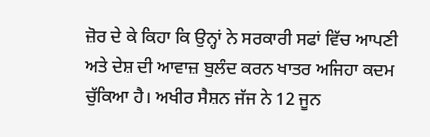ਜ਼ੋਰ ਦੇ ਕੇ ਕਿਹਾ ਕਿ ਉਨ੍ਹਾਂ ਨੇ ਸਰਕਾਰੀ ਸਫਾਂ ਵਿੱਚ ਆਪਣੀ ਅਤੇ ਦੇਸ਼ ਦੀ ਆਵਾਜ਼ ਬੁਲੰਦ ਕਰਨ ਖਾਤਰ ਅਜਿਹਾ ਕਦਮ ਚੁੱਕਿਆ ਹੈ। ਅਖੀਰ ਸੈਸ਼ਨ ਜੱਜ ਨੇ 12 ਜੂਨ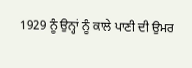1929 ਨੂੰ ਉਨ੍ਹਾਂ ਨੂੰ ਕਾਲੇ ਪਾਣੀ ਦੀ ਉਮਰ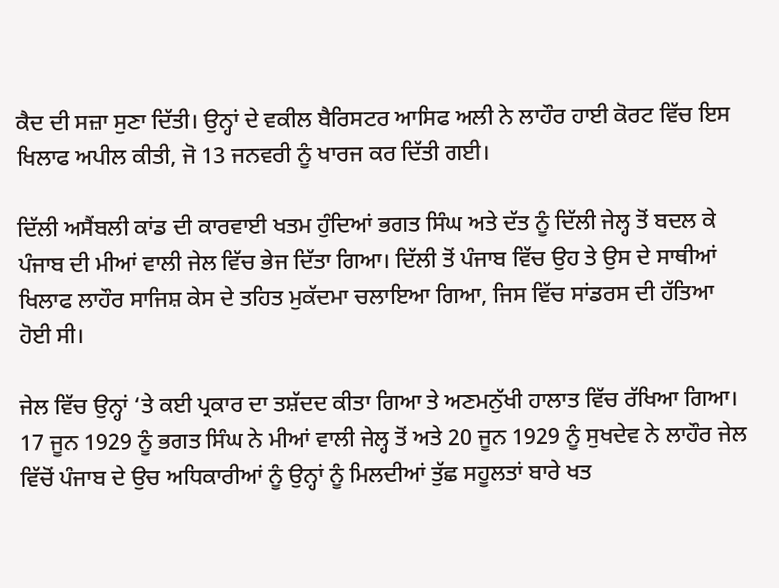ਕੈਦ ਦੀ ਸਜ਼ਾ ਸੁਣਾ ਦਿੱਤੀ। ਉਨ੍ਹਾਂ ਦੇ ਵਕੀਲ ਬੈਰਿਸਟਰ ਆਸਿਫ ਅਲੀ ਨੇ ਲਾਹੌਰ ਹਾਈ ਕੋਰਟ ਵਿੱਚ ਇਸ ਖਿਲਾਫ ਅਪੀਲ ਕੀਤੀ, ਜੋ 13 ਜਨਵਰੀ ਨੂੰ ਖਾਰਜ ਕਰ ਦਿੱਤੀ ਗਈ।

ਦਿੱਲੀ ਅਸੈਂਬਲੀ ਕਾਂਡ ਦੀ ਕਾਰਵਾਈ ਖਤਮ ਹੁੰਦਿਆਂ ਭਗਤ ਸਿੰਘ ਅਤੇ ਦੱਤ ਨੂੰ ਦਿੱਲੀ ਜੇਲ੍ਹ ਤੋਂ ਬਦਲ ਕੇ ਪੰਜਾਬ ਦੀ ਮੀਆਂ ਵਾਲੀ ਜੇਲ ਵਿੱਚ ਭੇਜ ਦਿੱਤਾ ਗਿਆ। ਦਿੱਲੀ ਤੋਂ ਪੰਜਾਬ ਵਿੱਚ ਉਹ ਤੇ ਉਸ ਦੇ ਸਾਥੀਆਂ ਖਿਲਾਫ ਲਾਹੌਰ ਸਾਜਿਸ਼ ਕੇਸ ਦੇ ਤਹਿਤ ਮੁਕੱਦਮਾ ਚਲਾਇਆ ਗਿਆ, ਜਿਸ ਵਿੱਚ ਸਾਂਡਰਸ ਦੀ ਹੱਤਿਆ ਹੋਈ ਸੀ।

ਜੇਲ ਵਿੱਚ ਉਨ੍ਹਾਂ ‘ਤੇ ਕਈ ਪ੍ਰਕਾਰ ਦਾ ਤਸ਼ੱਦਦ ਕੀਤਾ ਗਿਆ ਤੇ ਅਣਮਨੁੱਖੀ ਹਾਲਾਤ ਵਿੱਚ ਰੱਖਿਆ ਗਿਆ। 17 ਜੂਨ 1929 ਨੂੰ ਭਗਤ ਸਿੰਘ ਨੇ ਮੀਆਂ ਵਾਲੀ ਜੇਲ੍ਹ ਤੋਂ ਅਤੇ 20 ਜੂਨ 1929 ਨੂੰ ਸੁਖਦੇਵ ਨੇ ਲਾਹੌਰ ਜੇਲ ਵਿੱਚੋਂ ਪੰਜਾਬ ਦੇ ਉਚ ਅਧਿਕਾਰੀਆਂ ਨੂੰ ਉਨ੍ਹਾਂ ਨੂੰ ਮਿਲਦੀਆਂ ਤੁੱਛ ਸਹੂਲਤਾਂ ਬਾਰੇ ਖਤ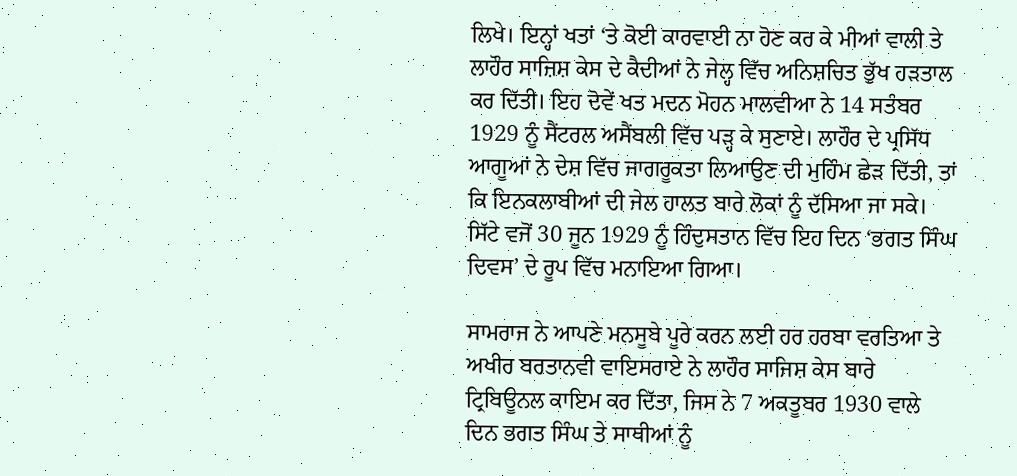ਲਿਖੇ। ਇਨ੍ਹਾਂ ਖਤਾਂ ‘ਤੇ ਕੋਈ ਕਾਰਵਾਈ ਨਾ ਹੋਣ ਕਰ ਕੇ ਮੀਆਂ ਵਾਲੀ ਤੇ ਲਾਹੌਰ ਸਾਜ਼ਿਸ਼ ਕੇਸ ਦੇ ਕੈਦੀਆਂ ਨੇ ਜੇਲ੍ਹ ਵਿੱਚ ਅਨਿਸ਼ਚਿਤ ਭੁੱਖ ਹੜਤਾਲ ਕਰ ਦਿੱਤੀ। ਇਹ ਦੋਵੇਂ ਖਤ ਮਦਨ ਮੋਹਨ ਮਾਲਵੀਆ ਨੇ 14 ਸਤੰਬਰ 1929 ਨੂੰ ਸੈਂਟਰਲ ਅਸੈਂਬਲੀ ਵਿੱਚ ਪੜ੍ਹ ਕੇ ਸੁਣਾਏ। ਲਾਹੌਰ ਦੇ ਪ੍ਰਸਿੱਧ ਆਗੂਆਂ ਨੇ ਦੇਸ਼ ਵਿੱਚ ਜਾਗਰੂਕਤਾ ਲਿਆਉਣ ਦੀ ਮੁਹਿੰਮ ਛੇੜ ਦਿੱਤੀ, ਤਾਂ ਕਿ ਇਨਕਲਾਬੀਆਂ ਦੀ ਜੇਲ ਹਾਲਤ ਬਾਰੇ ਲੋਕਾਂ ਨੂੰ ਦੱਸਿਆ ਜਾ ਸਕੇ। ਸਿੱਟੇ ਵਜੋਂ 30 ਜੂਨ 1929 ਨੂੰ ਹਿੰਦੁਸਤਾਨ ਵਿੱਚ ਇਹ ਦਿਨ ‘ਭਗਤ ਸਿੰਘ ਦਿਵਸ’ ਦੇ ਰੂਪ ਵਿੱਚ ਮਨਾਇਆ ਗਿਆ।

ਸਾਮਰਾਜ ਨੇ ਆਪਣੇ ਮਨਸੂਬੇ ਪੂਰੇ ਕਰਨ ਲਈ ਹਰ ਹਰਬਾ ਵਰਤਿਆ ਤੇ ਅਖੀਰ ਬਰਤਾਨਵੀ ਵਾਇਸਰਾਏ ਨੇ ਲਾਹੌਰ ਸਾਜਿਸ਼ ਕੇਸ ਬਾਰੇ ਟ੍ਰਿਬਿਊਨਲ ਕਾਇਮ ਕਰ ਦਿੱਤਾ, ਜਿਸ ਨੇ 7 ਅਕਤੂਬਰ 1930 ਵਾਲੇ ਦਿਨ ਭਗਤ ਸਿੰਘ ਤੇ ਸਾਥੀਆਂ ਨੂੰ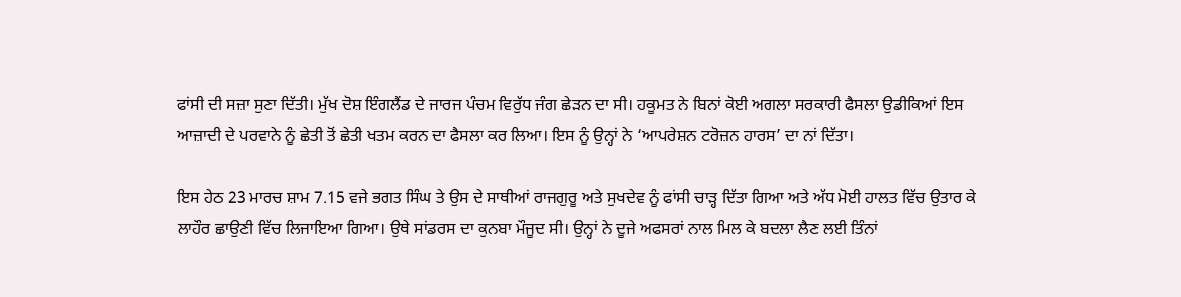ਫਾਂਸੀ ਦੀ ਸਜ਼ਾ ਸੁਣਾ ਦਿੱਤੀ। ਮੁੱਖ ਦੋਸ਼ ਇੰਗਲੈਂਡ ਦੇ ਜਾਰਜ ਪੰਚਮ ਵਿਰੁੱਧ ਜੰਗ ਛੇੜਨ ਦਾ ਸੀ। ਹਕੂਮਤ ਨੇ ਬਿਨਾਂ ਕੋਈ ਅਗਲਾ ਸਰਕਾਰੀ ਫੈਸਲਾ ਉਡੀਕਿਆਂ ਇਸ ਆਜ਼ਾਦੀ ਦੇ ਪਰਵਾਨੇ ਨੂੰ ਛੇਤੀ ਤੋਂ ਛੇਤੀ ਖਤਮ ਕਰਨ ਦਾ ਫੈਸਲਾ ਕਰ ਲਿਆ। ਇਸ ਨੂੰ ਉਨ੍ਹਾਂ ਨੇ ‘ਆਪਰੇਸ਼ਨ ਟਰੋਜ਼ਨ ਹਾਰਸ’ ਦਾ ਨਾਂ ਦਿੱਤਾ।

ਇਸ ਹੇਠ 23 ਮਾਰਚ ਸ਼ਾਮ 7.15 ਵਜੇ ਭਗਤ ਸਿੰਘ ਤੇ ਉਸ ਦੇ ਸਾਥੀਆਂ ਰਾਜਗੁਰੂ ਅਤੇ ਸੁਖਦੇਵ ਨੂੰ ਫਾਂਸੀ ਚਾੜ੍ਹ ਦਿੱਤਾ ਗਿਆ ਅਤੇ ਅੱਧ ਮੋਈ ਹਾਲਤ ਵਿੱਚ ਉਤਾਰ ਕੇ ਲਾਹੌਰ ਛਾਉਣੀ ਵਿੱਚ ਲਿਜਾਇਆ ਗਿਆ। ਉਥੇ ਸਾਂਡਰਸ ਦਾ ਕੁਨਬਾ ਮੌਜੂਦ ਸੀ। ਉਨ੍ਹਾਂ ਨੇ ਦੂਜੇ ਅਫਸਰਾਂ ਨਾਲ ਮਿਲ ਕੇ ਬਦਲਾ ਲੈਣ ਲਈ ਤਿੰਨਾਂ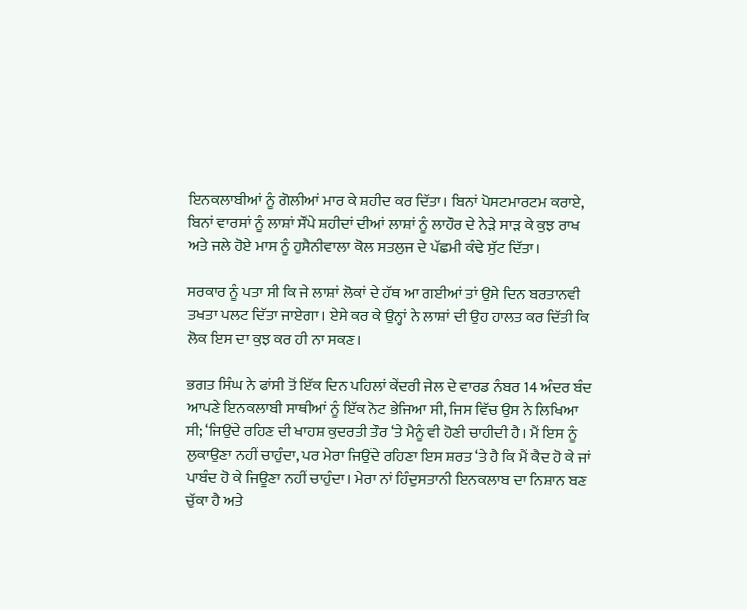ਇਨਕਲਾਬੀਆਂ ਨੂੰ ਗੋਲੀਆਂ ਮਾਰ ਕੇ ਸ਼ਹੀਦ ਕਰ ਦਿੱਤਾ। ਬਿਨਾਂ ਪੋਸਟਮਾਰਟਮ ਕਰਾਏ, ਬਿਨਾਂ ਵਾਰਸਾਂ ਨੂੰ ਲਾਸ਼ਾਂ ਸੌਂਪੇ ਸ਼ਹੀਦਾਂ ਦੀਆਂ ਲਾਸ਼ਾਂ ਨੂੰ ਲਾਹੌਰ ਦੇ ਨੇੜੇ ਸਾੜ ਕੇ ਕੁਝ ਰਾਖ ਅਤੇ ਜਲੇ ਹੋਏ ਮਾਸ ਨੂੰ ਹੁਸੈਨੀਵਾਲਾ ਕੋਲ ਸਤਲੁਜ ਦੇ ਪੱਛਮੀ ਕੰਢੇ ਸੁੱਟ ਦਿੱਤਾ।

ਸਰਕਾਰ ਨੂੰ ਪਤਾ ਸੀ ਕਿ ਜੇ ਲਾਸ਼ਾਂ ਲੋਕਾਂ ਦੇ ਹੱਥ ਆ ਗਈਆਂ ਤਾਂ ਉਸੇ ਦਿਨ ਬਰਤਾਨਵੀ ਤਖਤਾ ਪਲਟ ਦਿੱਤਾ ਜਾਏਗਾ। ਏਸੇ ਕਰ ਕੇ ਉਨ੍ਹਾਂ ਨੇ ਲਾਸ਼ਾਂ ਦੀ ਉਹ ਹਾਲਤ ਕਰ ਦਿੱਤੀ ਕਿ ਲੋਕ ਇਸ ਦਾ ਕੁਝ ਕਰ ਹੀ ਨਾ ਸਕਣ।

ਭਗਤ ਸਿੰਘ ਨੇ ਫਾਂਸੀ ਤੋਂ ਇੱਕ ਦਿਨ ਪਹਿਲਾਂ ਕੇਂਦਰੀ ਜੇਲ ਦੇ ਵਾਰਡ ਨੰਬਰ 14 ਅੰਦਰ ਬੰਦ ਆਪਣੇ ਇਨਕਲਾਬੀ ਸਾਥੀਆਂ ਨੂੰ ਇੱਕ ਨੋਟ ਭੇਜਿਆ ਸੀ, ਜਿਸ ਵਿੱਚ ਉਸ ਨੇ ਲਿਖਿਆ ਸੀ; ‘ਜਿਉਂਦੇ ਰਹਿਣ ਦੀ ਖਾਹਸ਼ ਕੁਦਰਤੀ ਤੌਰ ‘ਤੇ ਮੈਨੂੰ ਵੀ ਹੋਣੀ ਚਾਹੀਦੀ ਹੈ। ਮੈਂ ਇਸ ਨੂੰ ਲੁਕਾਉਣਾ ਨਹੀਂ ਚਾਹੁੰਦਾ, ਪਰ ਮੇਰਾ ਜਿਉਂਦੇ ਰਹਿਣਾ ਇਸ ਸ਼ਰਤ ‘ਤੇ ਹੈ ਕਿ ਮੈਂ ਕੈਦ ਹੋ ਕੇ ਜਾਂ ਪਾਬੰਦ ਹੋ ਕੇ ਜਿਊਣਾ ਨਹੀਂ ਚਾਹੁੰਦਾ। ਮੇਰਾ ਨਾਂ ਹਿੰਦੁਸਤਾਨੀ ਇਨਕਲਾਬ ਦਾ ਨਿਸ਼ਾਨ ਬਣ ਚੁੱਕਾ ਹੈ ਅਤੇ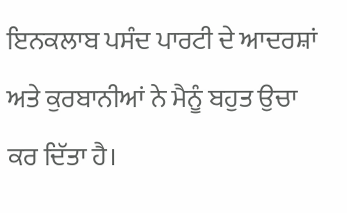ਇਨਕਲਾਬ ਪਸੰਦ ਪਾਰਟੀ ਦੇ ਆਦਰਸ਼ਾਂ ਅਤੇ ਕੁਰਬਾਨੀਆਂ ਨੇ ਮੈਨੂੰ ਬਹੁਤ ਉਚਾ ਕਰ ਦਿੱਤਾ ਹੈ।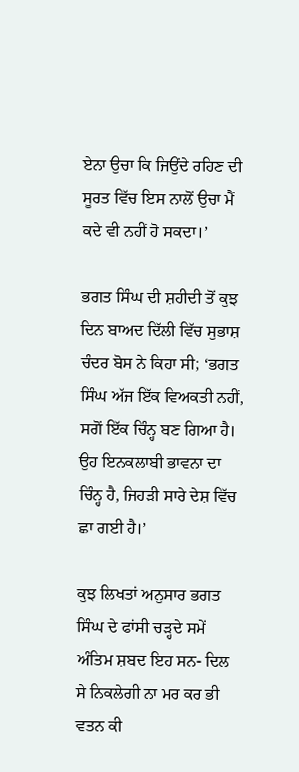ਏਨਾ ਉਚਾ ਕਿ ਜਿਉਂਦੇ ਰਹਿਣ ਦੀ ਸੂਰਤ ਵਿੱਚ ਇਸ ਨਾਲੋਂ ਉਚਾ ਮੈਂ ਕਦੇ ਵੀ ਨਹੀਂ ਹੋ ਸਕਦਾ।’

ਭਗਤ ਸਿੰਘ ਦੀ ਸ਼ਹੀਦੀ ਤੋਂ ਕੁਝ ਦਿਨ ਬਾਅਦ ਦਿੱਲੀ ਵਿੱਚ ਸੁਭਾਸ਼ ਚੰਦਰ ਬੋਸ ਨੇ ਕਿਹਾ ਸੀ; ‘ਭਗਤ ਸਿੰਘ ਅੱਜ ਇੱਕ ਵਿਅਕਤੀ ਨਹੀਂ, ਸਗੋਂ ਇੱਕ ਚਿੰਨ੍ਹ ਬਣ ਗਿਆ ਹੈ। ਉਹ ਇਨਕਲਾਬੀ ਭਾਵਨਾ ਦਾ ਚਿੰਨ੍ਹ ਹੈ, ਜਿਹੜੀ ਸਾਰੇ ਦੇਸ਼ ਵਿੱਚ ਛਾ ਗਈ ਹੈ।’

ਕੁਝ ਲਿਖਤਾਂ ਅਨੁਸਾਰ ਭਗਤ ਸਿੰਘ ਦੇ ਫਾਂਸੀ ਚੜ੍ਹਦੇ ਸਮੇਂ ਅੰਤਿਮ ਸ਼ਬਦ ਇਹ ਸਨ- ਦਿਲ ਸੇ ਨਿਕਲੇਗੀ ਨਾ ਮਰ ਕਰ ਭੀ ਵਤਨ ਕੀ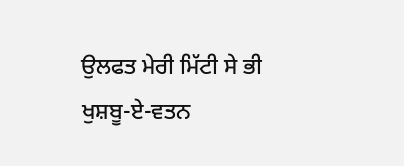ਉਲਫਤ ਮੇਰੀ ਮਿੱਟੀ ਸੇ ਭੀ ਖੁਸ਼ਬੂ-ਏ-ਵਤਨ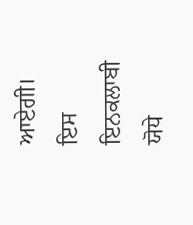ਆਏਗੀ। ਇਸ ਇਨਕਲਾਬੀ ਯੋਧੇ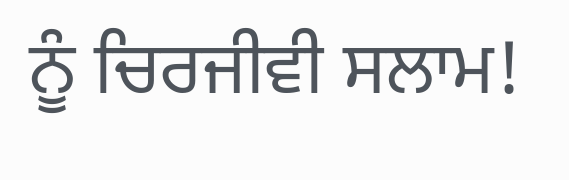ਨੂੰ ਚਿਰਜੀਵੀ ਸਲਾਮ!